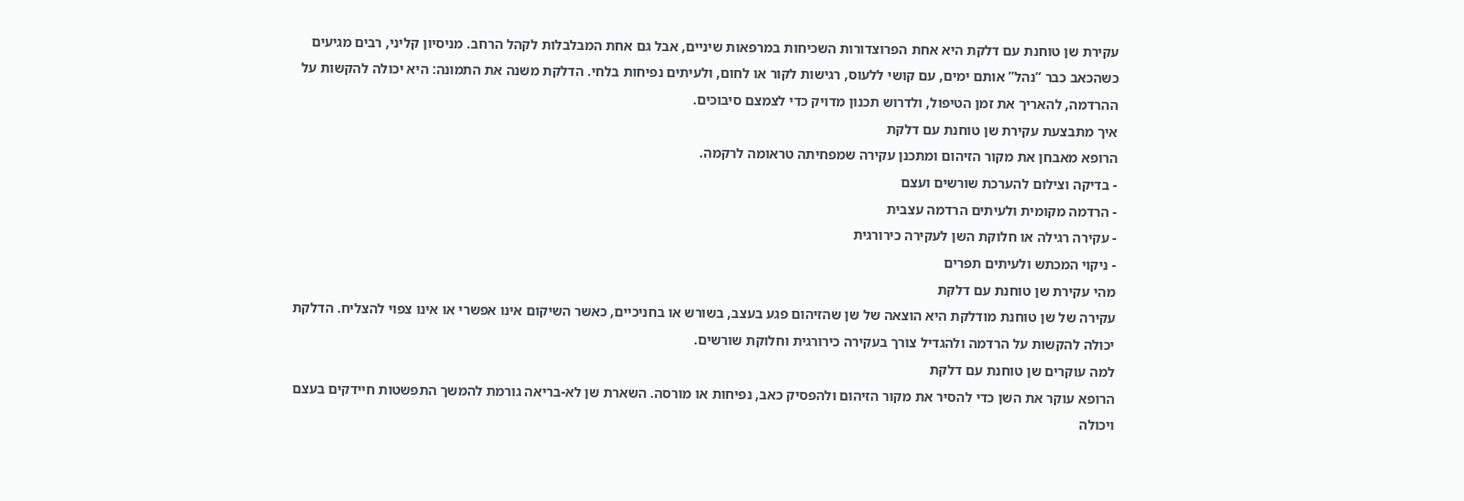עקירת שן טוחנת עם דלקת היא אחת הפרוצדורות השכיחות במרפאות שיניים, אבל גם אחת המבלבלות לקהל הרחב. מניסיון קליני, רבים מגיעים כשהכאב כבר “נהל” אותם ימים, עם קושי ללעוס, רגישות לקור או לחום, ולעיתים נפיחות בלחי. הדלקת משנה את התמונה: היא יכולה להקשות על ההרדמה, להאריך את זמן הטיפול, ולדרוש תכנון מדויק כדי לצמצם סיבוכים.
איך מתבצעת עקירת שן טוחנת עם דלקת
הרופא מאבחן את מקור הזיהום ומתכנן עקירה שמפחיתה טראומה לרקמה.
- בדיקה וצילום להערכת שורשים ועצם
- הרדמה מקומית ולעיתים הרדמה עצבית
- עקירה רגילה או חלוקת השן לעקירה כירורגית
- ניקוי המכתש ולעיתים תפרים
מהי עקירת שן טוחנת עם דלקת
עקירה של שן טוחנת מודלקת היא הוצאה של שן שהזיהום פגע בעצב, בשורש או בחניכיים, כאשר השיקום אינו אפשרי או אינו צפוי להצליח. הדלקת יכולה להקשות על הרדמה ולהגדיל צורך בעקירה כירורגית וחלוקת שורשים.
למה עוקרים שן טוחנת עם דלקת
הרופא עוקר את השן כדי להסיר את מקור הזיהום ולהפסיק כאב, נפיחות או מורסה. השארת שן לא-בריאה גורמת להמשך התפשטות חיידקים בעצם ויכולה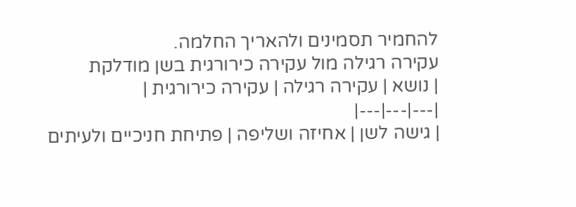להחמיר תסמינים ולהאריך החלמה.
עקירה רגילה מול עקירה כירורגית בשן מודלקת
| נושא | עקירה רגילה | עקירה כירורגית |
|---|---|---|
| גישה לשן | אחיזה ושליפה | פתיחת חניכיים ולעיתים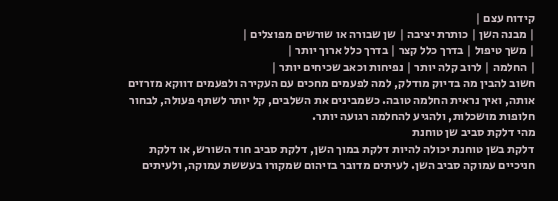קידוח עצם |
| מבנה השן | כותרת יציבה | שן שבורה או שורשים מפוצלים |
| משך טיפול | בדרך כלל קצר | בדרך כלל ארוך יותר |
| החלמה | לרוב קלה יותר | נפיחות וכאב שכיחים יותר |
חשוב להבין מה בדיוק מודלק, למה לפעמים מחכים עם העקירה ולפעמים דווקא מזרזים אותה, ואיך נראית החלמה טובה. כשמבינים את השלבים, קל יותר לשתף פעולה, לבחור חלופות מושכלות, ולהגיע להחלמה רגועה יותר.
מהי דלקת סביב שן טוחנת
דלקת בשן טוחנת יכולה להיות דלקת במוך השן, דלקת סביב חוד השורש, או דלקת חניכיים עמוקה סביב השן. לעיתים מדובר בזיהום שמקורו בעששת עמוקה, ולעיתים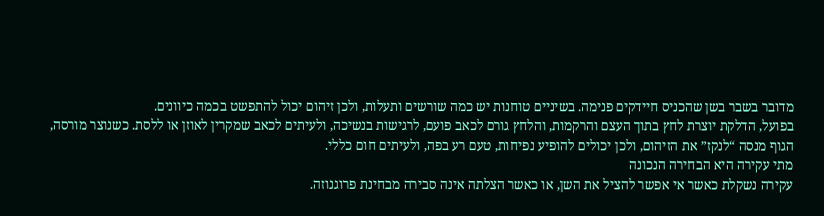מדובר בשבר בשן שהכניס חיידקים פנימה. בשיניים טוחנות יש כמה שורשים ותעלות, ולכן זיהום יכול להתפשט בכמה כיוונים.
בפועל, הדלקת יוצרת לחץ בתוך העצם והרקמות, והלחץ גורם לכאב פועם, לרגישות בנשיכה, ולעיתים לכאב שמקרין לאוזן או ללסת. כשנוצר מורסה, הגוף מנסה “לנקז” את הזיהום, ולכן יכולים להופיע נפיחות, טעם רע בפה, ולעיתים חום כללי.
מתי עקירה היא הבחירה הנכונה
עקירה נשקלת כאשר אי אפשר להציל את השן, או כאשר הצלתה אינה סבירה מבחינת פרוגנוזה.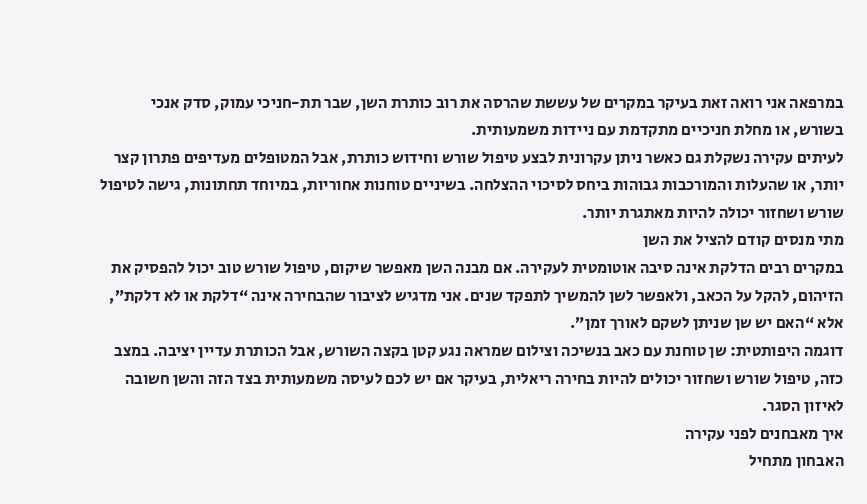במרפאה אני רואה זאת בעיקר במקרים של עששת שהרסה את רוב כותרת השן, שבר תת-חניכי עמוק, סדק אנכי בשורש, או מחלת חניכיים מתקדמת עם ניידות משמעותית.
לעיתים עקירה נשקלת גם כאשר ניתן עקרונית לבצע טיפול שורש וחידוש כותרת, אבל המטופלים מעדיפים פתרון קצר יותר, או שהעלות והמורכבות גבוהות ביחס לסיכוי ההצלחה. בשיניים טוחנות אחוריות, במיוחד תחתונות, גישה לטיפול שורש ושחזור יכולה להיות מאתגרת יותר.
מתי מנסים קודם להציל את השן
במקרים רבים הדלקת אינה סיבה אוטומטית לעקירה. אם מבנה השן מאפשר שיקום, טיפול שורש טוב יכול להפסיק את הזיהום, להקל על הכאב, ולאפשר לשן להמשיך לתפקד שנים. אני מדגיש לציבור שהבחירה אינה “דלקת או לא דלקת”, אלא “האם יש שן שניתן לשקם לאורך זמן”.
דוגמה היפותטית: שן טוחנת עם כאב בנשיכה וצילום שמראה נגע קטן בקצה השורש, אבל הכותרת עדיין יציבה. במצב כזה, טיפול שורש ושחזור יכולים להיות בחירה ריאלית, בעיקר אם יש לכם לעיסה משמעותית בצד הזה והשן חשובה לאיזון הסגר.
איך מאבחנים לפני עקירה
האבחון מתחיל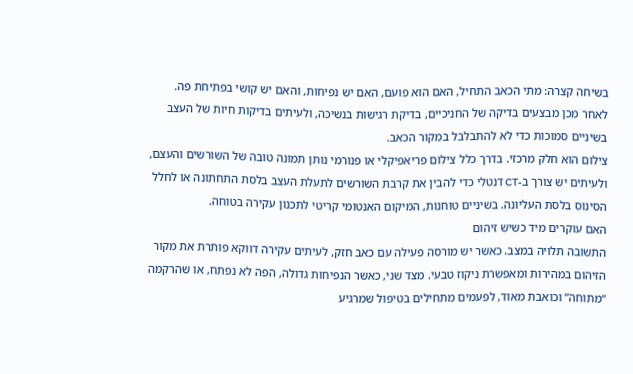בשיחה קצרה: מתי הכאב התחיל, האם הוא פועם, האם יש נפיחות, והאם יש קושי בפתיחת פה. לאחר מכן מבצעים בדיקה של החניכיים, בדיקת רגישות בנשיכה, ולעיתים בדיקות חיות של העצב בשיניים סמוכות כדי לא להתבלבל במקור הכאב.
צילום הוא חלק מרכזי. בדרך כלל צילום פריאפיקלי או פנורמי נותן תמונה טובה של השורשים והעצם, ולעיתים יש צורך ב-CT דנטלי כדי להבין את קרבת השורשים לתעלת העצב בלסת התחתונה או לחלל הסינוס בלסת העליונה. בשיניים טוחנות, המיקום האנטומי קריטי לתכנון עקירה בטוחה.
האם עוקרים מיד כשיש זיהום
התשובה תלויה במצב. כאשר יש מורסה פעילה עם כאב חזק, לעיתים עקירה דווקא פותרת את מקור הזיהום במהירות ומאפשרת ניקוז טבעי. מצד שני, כאשר הנפיחות גדולה, הפה לא נפתח, או שהרקמה “מתוחה” וכואבת מאוד, לפעמים מתחילים בטיפול שמרגיע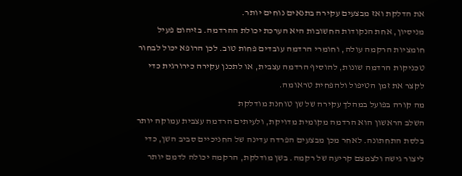את הדלקת ואז מבצעים עקירה בתנאים נוחים יותר.
מניסיון, אחת הנקודות החשובות היא הערכת יכולת ההרדמה. בזיהום פעיל חומציות הרקמה עולה, וחומרי הרדמה עובדים פחות טוב. לכן הרופא יכול לבחור טכניקות הרדמה שונות, להוסיף הרדמה עצבית, או לתכנן עקירה כירורגית כדי לקצר את זמן הטיפול ולהפחית טראומה.
מה קורה בפועל במהלך עקירה של שן טוחנת מודלקת
השלב הראשון הוא הרדמה מקומית מדויקת, ולעיתים הרדמה עצבית עמוקה יותר בלסת התחתונה. לאחר מכן מבצעים הפרדה עדינה של החניכיים סביב השן, כדי ליצור גישה ולצמצם קריעה של רקמה. בשן מודלקת, הרקמה יכולה לדמם יותר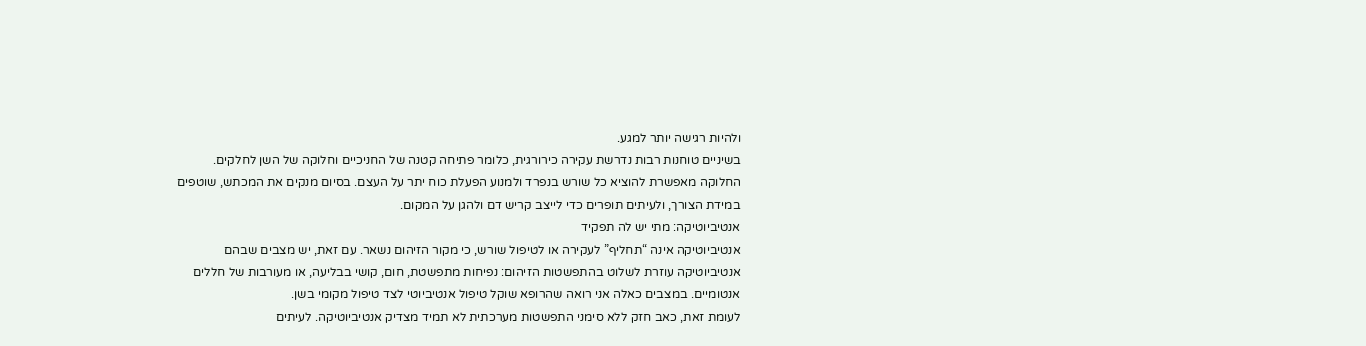ולהיות רגישה יותר למגע.
בשיניים טוחנות רבות נדרשת עקירה כירורגית, כלומר פתיחה קטנה של החניכיים וחלוקה של השן לחלקים. החלוקה מאפשרת להוציא כל שורש בנפרד ולמנוע הפעלת כוח יתר על העצם. בסיום מנקים את המכתש, שוטפים במידת הצורך, ולעיתים תופרים כדי לייצב קריש דם ולהגן על המקום.
אנטיביוטיקה: מתי יש לה תפקיד
אנטיביוטיקה אינה “תחליף” לעקירה או לטיפול שורש, כי מקור הזיהום נשאר. עם זאת, יש מצבים שבהם אנטיביוטיקה עוזרת לשלוט בהתפשטות הזיהום: נפיחות מתפשטת, חום, קושי בבליעה, או מעורבות של חללים אנטומיים. במצבים כאלה אני רואה שהרופא שוקל טיפול אנטיביוטי לצד טיפול מקומי בשן.
לעומת זאת, כאב חזק ללא סימני התפשטות מערכתית לא תמיד מצדיק אנטיביוטיקה. לעיתים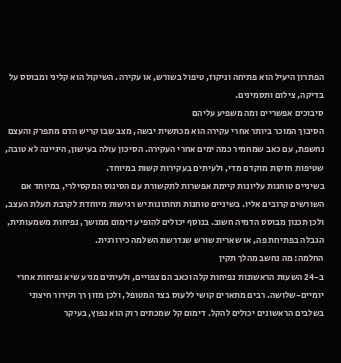הפתרון היעיל הוא פתיחה וניקוז, טיפול בשורש, או עקירה. השיקול הוא קליני ומבוסס על בדיקה, צילום ותסמינים.
סיבוכים אפשריים ומה משפיע עליהם
הסיבוך המוכר ביותר אחרי עקירה הוא מכתשית יבשה, מצב שבו קריש הדם מתפרק והעצם נחשפת, עם כאב שמחמיר כמה ימים אחרי העקירה. הסיכון עולה בעישון, היגיינה לא טובה, שטיפות חזקות מוקדם מדי, ולעיתים בעקירות קשות במיוחד.
בשיניים טוחנות עליונות קיימת אפשרות לתקשורת עם הסינוס המקסילרי, במיוחד אם השורשים קרובים אליו. בשיניים טוחנות תחתונות יש רגישות מיוחדת לקרבת תעלת העצב, ולכן תכנון מבוסס הדמיה חשוב. בנוסף יכולים להופיע דימום ממושך, נפיחות משמעותית, הגבלה בפתיחת פה, או שארית שורש שנדרשת השלמה כירורגית.
החלמה: מה נחשב מהלך תקין
ב-24 השעות הראשונות נפיחות קלה וכאב הם צפויים, ולעיתים מגיע שיא נפיחות אחרי יומיים-שלושה. רבים מתארים קושי ללעוס בצד המטופל, ולכן מזון רך וקירור חיצוני בשלבים הראשונים יכולים להקל. דימום קל שמכתים רוק הוא נפוץ, בעיקר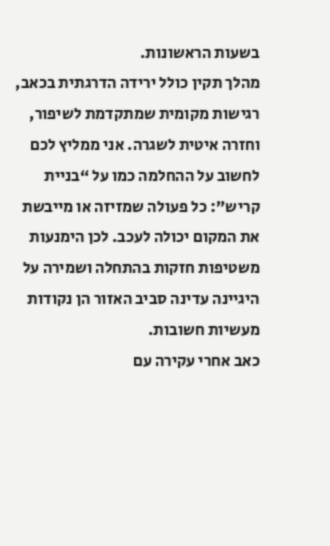בשעות הראשונות.
מהלך תקין כולל ירידה הדרגתית בכאב, רגישות מקומית שמתקדמת לשיפור, וחזרה איטית לשגרה. אני ממליץ לכם לחשוב על ההחלמה כמו על “בניית קריש”: כל פעולה שמזיזה או מייבשת את המקום יכולה לעכב. לכן הימנעות משטיפות חזקות בהתחלה ושמירה על היגיינה עדינה סביב האזור הן נקודות מעשיות חשובות.
כאב אחרי עקירה עם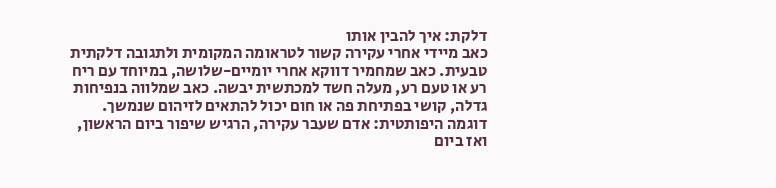דלקת: איך להבין אותו
כאב מיידי אחרי עקירה קשור לטראומה המקומית ולתגובה דלקתית טבעית. כאב שמחמיר דווקא אחרי יומיים-שלושה, במיוחד עם ריח רע או טעם רע, מעלה חשד למכתשית יבשה. כאב שמלווה בנפיחות גדלה, קושי בפתיחת פה או חום יכול להתאים לזיהום שנמשך.
דוגמה היפותטית: אדם שעבר עקירה, הרגיש שיפור ביום הראשון, ואז ביום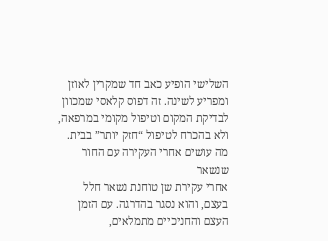השלישי הופיע כאב חד שמקרין לאוזן ומפריע לשינה. זה דפוס קלאסי שמכוון לבדיקת המקום וטיפול מקומי במרפאה, ולא בהכרח לטיפול “חזק יותר” בבית.
מה עושים אחרי העקירה עם החור שנשאר
אחרי עקירת שן טוחנת נשאר חלל בעצם, והוא נסגר בהדרגה. עם הזמן העצם והחניכיים מתמלאים,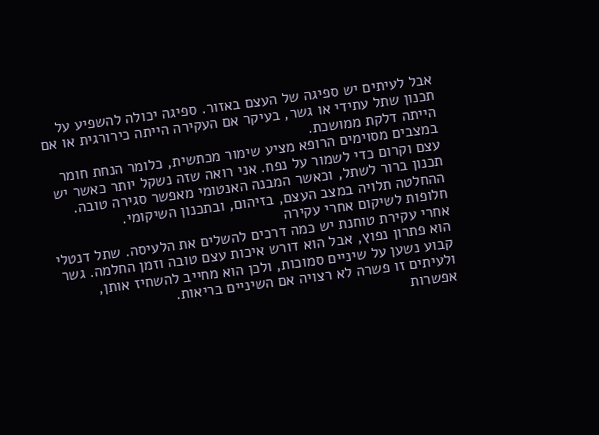אבל לעיתים יש ספיגה של העצם באזור. ספיגה יכולה להשפיע על תכנון שתל עתידי או גשר, בעיקר אם העקירה הייתה כירורגית או אם הייתה דלקת ממושכת.
במצבים מסוימים הרופא מציע שימור מכתשית, כלומר הנחת חומר עצם וקרום כדי לשמור על נפח. אני רואה שזה נשקל יותר כאשר יש תכנון ברור לשתל, וכאשר המבנה האנטומי מאפשר סגירה טובה. ההחלטה תלויה במצב העצם, בזיהום, ובתכנון השיקומי.
חלופות לשיקום אחרי עקירה
אחרי עקירת טוחנת יש כמה דרכים להשלים את הלעיסה. שתל דנטלי הוא פתרון נפוץ, אבל הוא דורש איכות עצם טובה וזמן החלמה. גשר קבוע נשען על שיניים סמוכות, ולכן הוא מחייב להשחיז אותן, ולעיתים זו פשרה לא רצויה אם השיניים בריאות.
אפשרות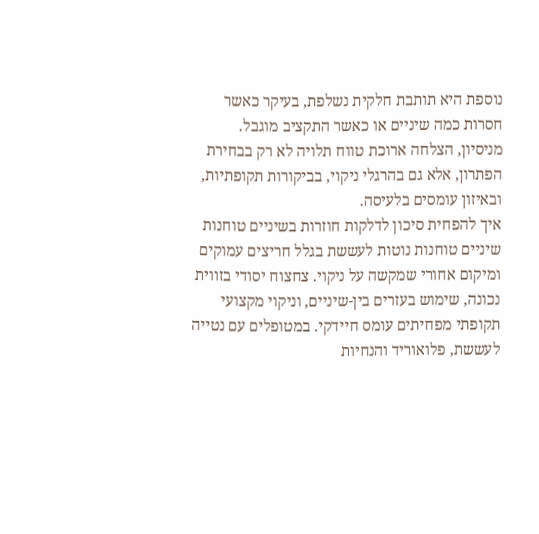נוספת היא תותבת חלקית נשלפת, בעיקר כאשר חסרות כמה שיניים או כאשר התקציב מוגבל. מניסיון, הצלחה ארוכת טווח תלויה לא רק בבחירת הפתרון, אלא גם בהרגלי ניקוי, בביקורות תקופתיות, ובאיזון עומסים בלעיסה.
איך להפחית סיכון לדלקות חוזרות בשיניים טוחנות
שיניים טוחנות נוטות לעששת בגלל חריצים עמוקים ומיקום אחורי שמקשה על ניקוי. צחצוח יסודי בזווית נכונה, שימוש בעזרים בין-שיניים, וניקוי מקצועי תקופתי מפחיתים עומס חיידקי. במטופלים עם נטייה לעששת, פלואוריד והנחיות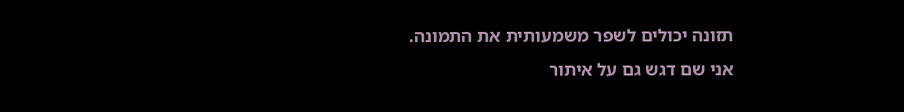תזונה יכולים לשפר משמעותית את התמונה.
אני שם דגש גם על איתור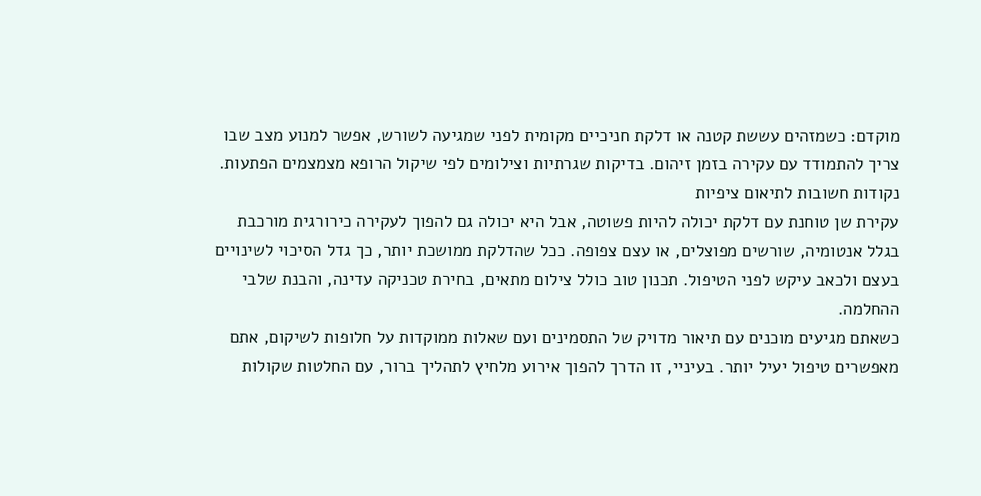מוקדם: כשמזהים עששת קטנה או דלקת חניכיים מקומית לפני שמגיעה לשורש, אפשר למנוע מצב שבו צריך להתמודד עם עקירה בזמן זיהום. בדיקות שגרתיות וצילומים לפי שיקול הרופא מצמצמים הפתעות.
נקודות חשובות לתיאום ציפיות
עקירת שן טוחנת עם דלקת יכולה להיות פשוטה, אבל היא יכולה גם להפוך לעקירה כירורגית מורכבת בגלל אנטומיה, שורשים מפוצלים, או עצם צפופה. ככל שהדלקת ממושכת יותר, כך גדל הסיכוי לשינויים בעצם ולכאב עיקש לפני הטיפול. תכנון טוב כולל צילום מתאים, בחירת טכניקה עדינה, והבנת שלבי ההחלמה.
כשאתם מגיעים מוכנים עם תיאור מדויק של התסמינים ועם שאלות ממוקדות על חלופות לשיקום, אתם מאפשרים טיפול יעיל יותר. בעיניי, זו הדרך להפוך אירוע מלחיץ לתהליך ברור, עם החלטות שקולות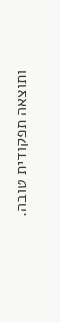ותוצאה תפקודית טובה.